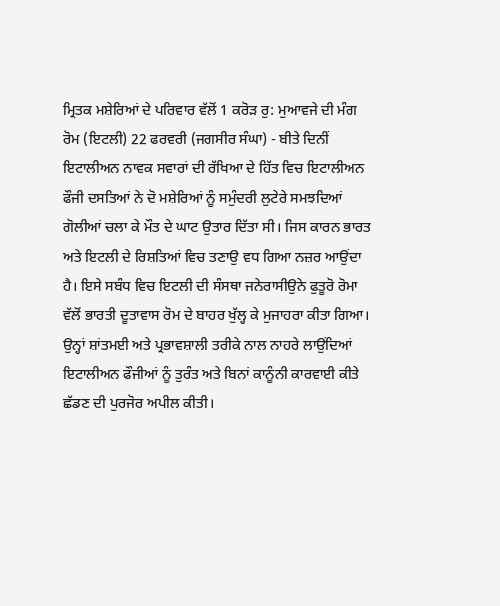ਮ੍ਰਿਤਕ ਮਸ਼ੇਰਿਆਂ ਦੇ ਪਰਿਵਾਰ ਵੱਲੋਂ 1 ਕਰੋੜ ਰੁ: ਮੁਆਵਜੇ ਦੀ ਮੰਗ
ਰੋਮ (ਇਟਲੀ) 22 ਫਰਵਰੀ (ਜਗਸੀਰ ਸੰਘਾ) - ਬੀਤੇ ਦਿਨੀਂ ਇਟਾਲੀਅਨ ਨਾਵਕ ਸਵਾਰਾਂ ਦੀ ਰੱਖਿਆ ਦੇ ਹਿੱਤ ਵਿਚ ਇਟਾਲੀਅਨ ਫੌਜੀ ਦਸਤਿਆਂ ਨੇ ਦੋ ਮਸ਼ੇਰਿਆਂ ਨੂੰ ਸਮੁੰਦਰੀ ਲੁਟੇਰੇ ਸਮਝਦਿਆਂ ਗੋਲੀਆਂ ਚਲਾ ਕੇ ਮੌਤ ਦੇ ਘਾਟ ਉਤਾਰ ਦਿੱਤਾ ਸੀ। ਜਿਸ ਕਾਰਨ ਭਾਰਤ ਅਤੇ ਇਟਲੀ ਦੇ ਰਿਸ਼ਤਿਆਂ ਵਿਚ ਤਣਾਉ ਵਧ ਗਿਆ ਨਜ਼ਰ ਆਉਂਦਾ ਹੈ। ਇਸੇ ਸਬੰਧ ਵਿਚ ਇਟਲੀ ਦੀ ਸੰਸਥਾ ਜਨੇਰਾਸੀਉਨੇ ਫੁਤੂਰੋ ਰੋਮਾ ਵੱਲੋਂ ਭਾਰਤੀ ਦੂਤਾਵਾਸ ਰੋਮ ਦੇ ਬਾਹਰ ਖੁੱਲ੍ਹ ਕੇ ਮੁਜਾਹਰਾ ਕੀਤਾ ਗਿਆ। ਉਨ੍ਹਾਂ ਸ਼ਾਂਤਮਈ ਅਤੇ ਪ੍ਰਭਾਵਸ਼ਾਲੀ ਤਰੀਕੇ ਨਾਲ ਨਾਹਰੇ ਲਾਉਂਦਿਆਂ ਇਟਾਲੀਅਨ ਫੌਜੀਆਂ ਨੂੰ ਤੁਰੰਤ ਅਤੇ ਬਿਨਾਂ ਕਾਨੂੰਨੀ ਕਾਰਵਾਈ ਕੀਤੇ ਛੱਡਣ ਦੀ ਪੁਰਜੋਰ ਅਪੀਲ ਕੀਤੀ।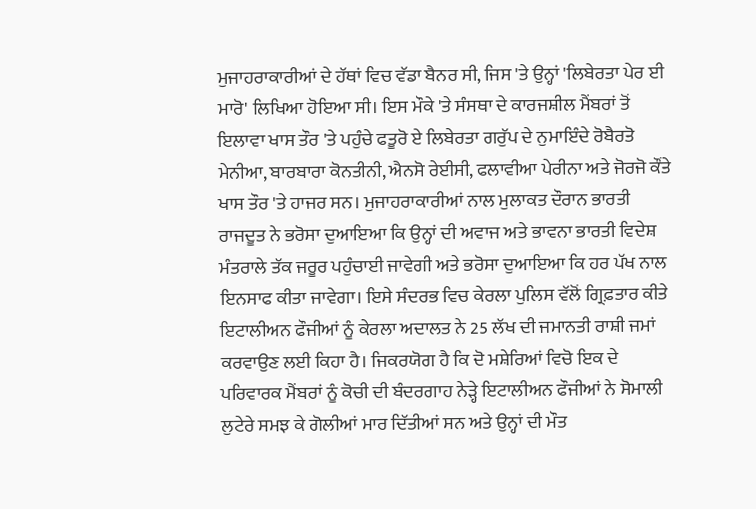ਮੁਜਾਹਰਾਕਾਰੀਆਂ ਦੇ ਹੱਥਾਂ ਵਿਚ ਵੱਡਾ ਬੈਨਰ ਸੀ, ਜਿਸ 'ਤੇ ਉਨ੍ਹਾਂ 'ਲਿਬੇਰਤਾ ਪੇਰ ਈ ਮਾਰੋ' ਲਿਖਿਆ ਹੋਇਆ ਸੀ। ਇਸ ਮੌਕੇ 'ਤੇ ਸੰਸਥਾ ਦੇ ਕਾਰਜਸ਼ੀਲ ਮੈਂਬਰਾਂ ਤੋਂ ਇਲਾਵਾ ਖਾਸ ਤੌਰ 'ਤੇ ਪਹੁੰਚੇ ਫਤੂਰੋ ਏ ਲਿਬੇਰਤਾ ਗਰੁੱਪ ਦੇ ਨੁਮਾਇੰਦੇ ਰੋਬੈਰਤੋ ਮੇਨੀਆ, ਬਾਰਬਾਰਾ ਕੋਨਤੀਨੀ, ਐਨਸੋ ਰੇਈਸੀ, ਫਲਾਵੀਆ ਪੇਰੀਨਾ ਅਤੇ ਜੋਰਜੋ ਕੌਂਤੇ ਖਾਸ ਤੌਰ 'ਤੇ ਹਾਜਰ ਸਨ। ਮੁਜਾਹਰਾਕਾਰੀਆਂ ਨਾਲ ਮੁਲਾਕਤ ਦੌਰਾਨ ਭਾਰਤੀ ਰਾਜਦੂਤ ਨੇ ਭਰੋਸਾ ਦੁਆਇਆ ਕਿ ਉਨ੍ਹਾਂ ਦੀ ਅਵਾਜ ਅਤੇ ਭਾਵਨਾ ਭਾਰਤੀ ਵਿਦੇਸ਼ ਮੰਤਰਾਲੇ ਤੱਕ ਜਰੂਰ ਪਹੁੰਚਾਈ ਜਾਵੇਗੀ ਅਤੇ ਭਰੋਸਾ ਦੁਆਇਆ ਕਿ ਹਰ ਪੱਖ ਨਾਲ ਇਨਸਾਫ ਕੀਤਾ ਜਾਵੇਗਾ। ਇਸੇ ਸੰਦਰਭ ਵਿਚ ਕੇਰਲਾ ਪੁਲਿਸ ਵੱਲੋਂ ਗ੍ਰਿਫ਼ਤਾਰ ਕੀਤੇ ਇਟਾਲੀਅਨ ਫੌਜੀਆਂ ਨੂੰ ਕੇਰਲਾ ਅਦਾਲਤ ਨੇ 25 ਲੱਖ ਦੀ ਜਮਾਨਤੀ ਰਾਸ਼ੀ ਜਮਾਂ ਕਰਵਾਉਣ ਲਈ ਕਿਹਾ ਹੈ। ਜਿਕਰਯੋਗ ਹੈ ਕਿ ਦੋ ਮਸ਼ੇਰਿਆਂ ਵਿਚੋ ਇਕ ਦੇ ਪਰਿਵਾਰਕ ਮੈਂਬਰਾਂ ਨੂੰ ਕੋਚੀ ਦੀ ਬੰਦਰਗਾਹ ਨੇੜ੍ਹੇ ਇਟਾਲੀਅਨ ਫੌਜੀਆਂ ਨੇ ਸੋਮਾਲੀ ਲੁਟੇਰੇ ਸਮਝ ਕੇ ਗੋਲੀਆਂ ਮਾਰ ਦਿੱਤੀਆਂ ਸਨ ਅਤੇ ਉਨ੍ਹਾਂ ਦੀ ਮੌਤ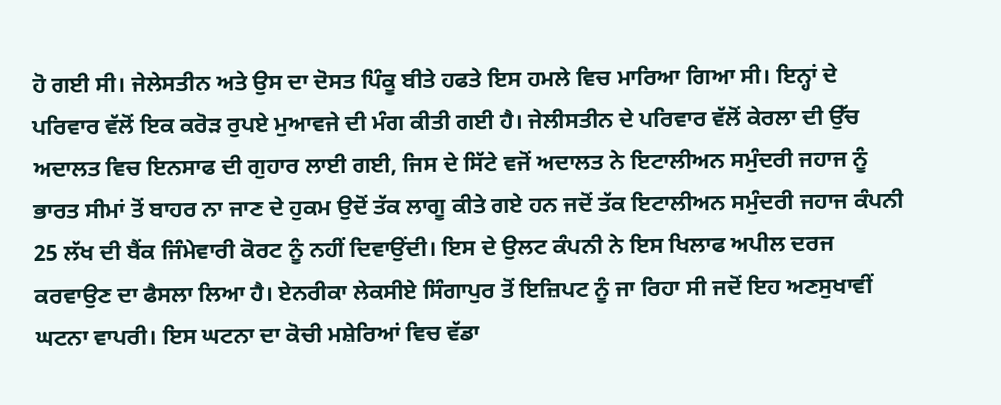ਹੋ ਗਈ ਸੀ। ਜੇਲੇਸਤੀਨ ਅਤੇ ਉਸ ਦਾ ਦੋਸਤ ਪਿੰਕੂ ਬੀਤੇ ਹਫਤੇ ਇਸ ਹਮਲੇ ਵਿਚ ਮਾਰਿਆ ਗਿਆ ਸੀ। ਇਨ੍ਹਾਂ ਦੇ ਪਰਿਵਾਰ ਵੱਲੋਂ ਇਕ ਕਰੋੜ ਰੁਪਏ ਮੁਆਵਜੇ ਦੀ ਮੰਗ ਕੀਤੀ ਗਈ ਹੈ। ਜੇਲੀਸਤੀਨ ਦੇ ਪਰਿਵਾਰ ਵੱਲੋਂ ਕੇਰਲਾ ਦੀ ਉੱਚ ਅਦਾਲਤ ਵਿਚ ਇਨਸਾਫ ਦੀ ਗੁਹਾਰ ਲਾਈ ਗਈ, ਜਿਸ ਦੇ ਸਿੱਟੇ ਵਜੋਂ ਅਦਾਲਤ ਨੇ ਇਟਾਲੀਅਨ ਸਮੁੰਦਰੀ ਜਹਾਜ ਨੂੰ ਭਾਰਤ ਸੀਮਾਂ ਤੋਂ ਬਾਹਰ ਨਾ ਜਾਣ ਦੇ ਹੁਕਮ ਉਦੋਂ ਤੱਕ ਲਾਗੂ ਕੀਤੇ ਗਏ ਹਨ ਜਦੋਂ ਤੱਕ ਇਟਾਲੀਅਨ ਸਮੁੰਦਰੀ ਜਹਾਜ ਕੰਪਨੀ 25 ਲੱਖ ਦੀ ਬੈਂਕ ਜਿੰਮੇਵਾਰੀ ਕੋਰਟ ਨੂੰ ਨਹੀਂ ਦਿਵਾਉਂਦੀ। ਇਸ ਦੇ ਉਲਟ ਕੰਪਨੀ ਨੇ ਇਸ ਖਿਲਾਫ ਅਪੀਲ ਦਰਜ ਕਰਵਾਉਣ ਦਾ ਫੈਸਲਾ ਲਿਆ ਹੈ। ਏਨਰੀਕਾ ਲੇਕਸੀਏ ਸਿੰਗਾਪੁਰ ਤੋਂ ਇਜ਼ਿਪਟ ਨੂੰ ਜਾ ਰਿਹਾ ਸੀ ਜਦੋਂ ਇਹ ਅਣਸੁਖਾਵੀਂ ਘਟਨਾ ਵਾਪਰੀ। ਇਸ ਘਟਨਾ ਦਾ ਕੋਚੀ ਮਸ਼ੇਰਿਆਂ ਵਿਚ ਵੱਡਾ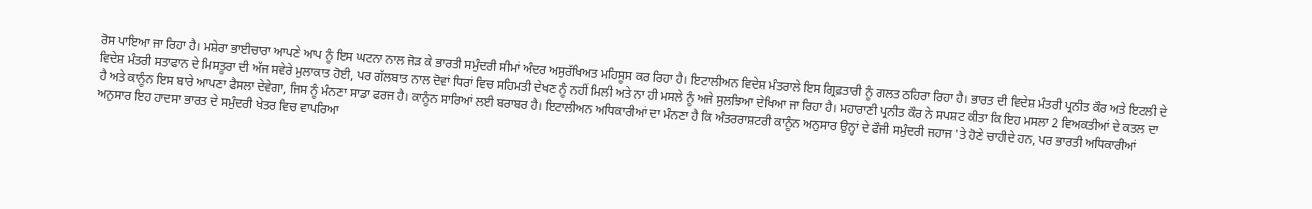ਰੋਸ ਪਾਇਆ ਜਾ ਰਿਹਾ ਹੈ। ਮਸ਼ੇਰਾ ਭਾਈਚਾਰਾ ਆਪਣੇ ਆਪ ਨੂੰ ਇਸ ਘਟਨਾ ਨਾਲ ਜੋੜ ਕੇ ਭਾਰਤੀ ਸਮੁੰਦਰੀ ਸੀਮਾਂ ਅੰਦਰ ਅਸੁਰੱਖਿਅਤ ਮਹਿਸੂਸ ਕਰ ਰਿਹਾ ਹੈ। ਇਟਾਲੀਅਨ ਵਿਦੇਸ਼ ਮੰਤਰਾਲੇ ਇਸ ਗ੍ਰਿਫ਼ਤਾਰੀ ਨੂੰ ਗਲਤ ਠਹਿਰਾ ਰਿਹਾ ਹੈ। ਭਾਰਤ ਦੀ ਵਿਦੇਸ਼ ਮੰਤਰੀ ਪ੍ਰਨੀਤ ਕੌਰ ਅਤੇ ਇਟਲੀ ਦੇ ਵਿਦੇਸ਼ ਮੰਤਰੀ ਸਤਾਫਾਨ ਦੇ ਮਿਸਤੂਰਾ ਦੀ ਅੱਜ ਸਵੇਰੇ ਮੁਲਾਕਾਤ ਹੋਈ, ਪਰ ਗੱਲਬਾਤ ਨਾਲ ਦੋਵਾਂ ਧਿਰਾਂ ਵਿਚ ਸਹਿਮਤੀ ਦੇਖਣ ਨੂੰ ਨਹੀਂ ਮਿਲੀ ਅਤੇ ਨਾ ਹੀ ਮਸਲੇ ਨੂੰ ਅਜੇ ਸੁਲਝਿਆ ਦੇਖਿਆ ਜਾ ਰਿਹਾ ਹੈ। ਮਹਾਰਾਣੀ ਪ੍ਰਨੀਤ ਕੌਰ ਨੇ ਸਪਸ਼ਟ ਕੀਤਾ ਕਿ ਇਹ ਮਸਲਾ 2 ਵਿਅਕਤੀਆਂ ਦੇ ਕਤਲ ਦਾ ਹੈ ਅਤੇ ਕਾਨੂੰਨ ਇਸ ਬਾਰੇ ਆਪਣਾ ਫੈਸਲਾ ਦੇਵੇਗਾ, ਜਿਸ ਨੂੰ ਮੰਨਣਾ ਸਾਡਾ ਫਰਜ ਹੈ। ਕਾਨੂੰਨ ਸਾਰਿਆਂ ਲਈ ਬਰਾਬਰ ਹੈ। ਇਟਾਲੀਅਨ ਅਧਿਕਾਰੀਆਂ ਦਾ ਮੰਨਣਾ ਹੈ ਕਿ ਅੰਤਰਰਾਸ਼ਟਰੀ ਕਾਨੂੰਨ ਅਨੁਸਾਰ ਉਨ੍ਹਾਂ ਦੇ ਫੌਜੀ ਸਮੁੰਦਰੀ ਜਹਾਜ 'ਤੇ ਹੋਣੇ ਚਾਹੀਦੇ ਹਨ, ਪਰ ਭਾਰਤੀ ਅਧਿਕਾਰੀਆਂ ਅਨੁਸਾਰ ਇਹ ਹਾਦਸਾ ਭਾਰਤ ਦੇ ਸਮੁੰਦਰੀ ਖੇਤਰ ਵਿਚ ਵਾਪਰਿਆ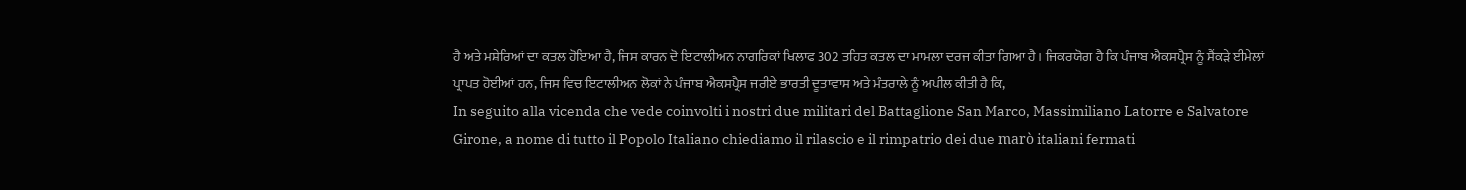ਹੈ ਅਤੇ ਮਸ਼ੇਰਿਆਂ ਦਾ ਕਤਲ ਹੋਇਆ ਹੈ, ਜਿਸ ਕਾਰਨ ਦੋ ਇਟਾਲੀਅਨ ਨਾਗਰਿਕਾਂ ਖਿਲਾਫ 302 ਤਹਿਤ ਕਤਲ ਦਾ ਮਾਮਲਾ ਦਰਜ ਕੀਤਾ ਗਿਆ ਹੈ। ਜਿਕਰਯੋਗ ਹੈ ਕਿ ਪੰਜਾਬ ਐਕਸਪ੍ਰੈਸ ਨੂੰ ਸੈਂਕੜੇ ਈਮੇਲਾਂ ਪ੍ਰਾਪਤ ਹੋਈਆਂ ਹਨ, ਜਿਸ ਵਿਚ ਇਟਾਲੀਅਨ ਲੋਕਾਂ ਨੇ ਪੰਜਾਬ ਐਕਸਪ੍ਰੈਸ ਜਰੀਏ ਭਾਰਤੀ ਦੂਤਾਵਾਸ ਅਤੇ ਮੰਤਰਾਲੇ ਨੂੰ ਅਪੀਲ ਕੀਤੀ ਹੈ ਕਿ,
In seguito alla vicenda che vede coinvolti i nostri due militari del Battaglione San Marco, Massimiliano Latorre e Salvatore Girone, a nome di tutto il Popolo Italiano chiediamo il rilascio e il rimpatrio dei due marò italiani fermati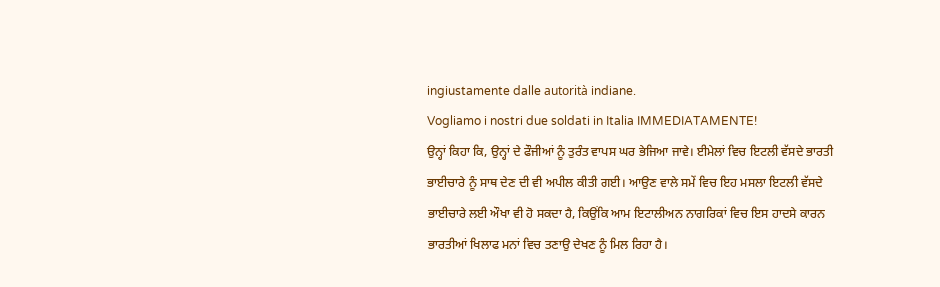ingiustamente dalle autorità indiane.
Vogliamo i nostri due soldati in Italia IMMEDIATAMENTE!
ਉਨ੍ਹਾਂ ਕਿਹਾ ਕਿ, ਉਨ੍ਹਾਂ ਦੇ ਫੌਜੀਆਂ ਨੂੰ ਤੁਰੰਤ ਵਾਪਸ ਘਰ ਭੇਜਿਆ ਜਾਵੇ। ਈਮੇਲਾਂ ਵਿਚ ਇਟਲੀ ਵੱਸਦੇ ਭਾਰਤੀ ਭਾਈਚਾਰੇ ਨੂੰ ਸਾਥ ਦੇਣ ਦੀ ਵੀ ਅਪੀਲ ਕੀਤੀ ਗਈ। ਆਉਣ ਵਾਲੇ ਸਮੇਂ ਵਿਚ ਇਹ ਮਸਲਾ ਇਟਲੀ ਵੱਸਦੇ ਭਾਈਚਾਰੇ ਲਈ ਔਖਾ ਵੀ ਹੋ ਸਕਦਾ ਹੈ, ਕਿਉਂਕਿ ਆਮ ਇਟਾਲੀਅਨ ਨਾਗਰਿਕਾਂ ਵਿਚ ਇਸ ਹਾਦਸੇ ਕਾਰਨ ਭਾਰਤੀਆਂ ਖਿਲਾਫ ਮਨਾਂ ਵਿਚ ਤਣਾਉ ਦੇਖਣ ਨੂੰ ਮਿਲ ਰਿਹਾ ਹੈ।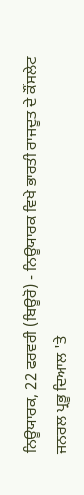ਨਿਊਯਾਰਕ, 22 ਫਰਵਰੀ (ਬਿਊਰੋ) - ਨਿਊਯਾਰਕ ਵਿਖੇ ਭਾਰਤੀ ਰਾਜਦੂਤ ਦੇ ਕੌਂਸਲੇਟ ਜਨਰਲ ਪ੍ਰਭੂ ਦਿਆਲ 'ਤੇ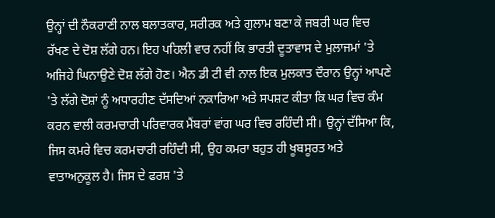ਉਨ੍ਹਾਂ ਦੀ ਨੌਕਰਾਣੀ ਨਾਲ ਬਲਾਤਕਾਰ, ਸਰੀਰਕ ਅਤੇ ਗੁਲਾਮ ਬਣਾ ਕੇ ਜਬਰੀ ਘਰ ਵਿਚ ਰੱਖਣ ਦੇ ਦੋਸ਼ ਲੱਗੇ ਹਨ। ਇਹ ਪਹਿਲੀ ਵਾਰ ਨਹੀਂ ਕਿ ਭਾਰਤੀ ਦੂਤਾਵਾਸ ਦੇ ਮੁਲਾਜਮਾਂ 'ਤੇ ਅਜਿਹੇ ਘਿਨਾਉਣੇ ਦੋਸ਼ ਲੱਗੇ ਹੋਣ। ਐਨ ਡੀ ਟੀ ਵੀ ਨਾਲ ਇਕ ਮੁਲਕਾਤ ਦੌਰਾਨ ਉਨ੍ਹਾਂ ਆਪਣੇ 'ਤੇ ਲੱਗੇ ਦੋਸ਼ਾਂ ਨੂੰ ਅਧਾਰਹੀਣ ਦੱਸਦਿਆਂ ਨਕਾਰਿਆ ਅਤੇ ਸਪਸ਼ਟ ਕੀਤਾ ਕਿ ਘਰ ਵਿਚ ਕੰਮ ਕਰਨ ਵਾਲੀ ਕਰਮਚਾਰੀ ਪਰਿਵਾਰਕ ਮੈਂਬਰਾਂ ਵਾਂਗ ਘਰ ਵਿਚ ਰਹਿੰਦੀ ਸੀ। ਉਨ੍ਹਾਂ ਦੱਸਿਆ ਕਿ, ਜਿਸ ਕਮਰੇ ਵਿਚ ਕਰਮਚਾਰੀ ਰਹਿੰਦੀ ਸੀ, ਉਹ ਕਮਰਾ ਬਹੁਤ ਹੀ ਖੂਬਸੂਰਤ ਅਤੇ ਵਾਤਾਅਨੁਕੂਲ ਹੈ। ਜਿਸ ਦੇ ਫਰਸ਼ 'ਤੇ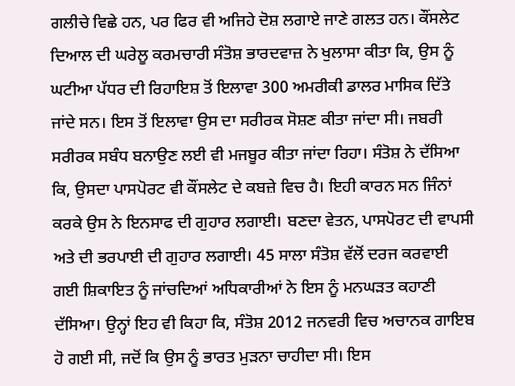ਗਲੀਚੇ ਵਿਛੇ ਹਨ, ਪਰ ਫਿਰ ਵੀ ਅਜਿਹੇ ਦੋਸ਼ ਲਗਾਏ ਜਾਣੇ ਗਲਤ ਹਨ। ਕੌਂਸਲੇਟ ਦਿਆਲ ਦੀ ਘਰੇਲੂ ਕਰਮਚਾਰੀ ਸੰਤੋਸ਼ ਭਾਰਦਵਾਜ਼ ਨੇ ਖੁਲਾਸਾ ਕੀਤਾ ਕਿ, ਉਸ ਨੂੰ ਘਟੀਆ ਪੱਧਰ ਦੀ ਰਿਹਾਇਸ਼ ਤੋਂ ਇਲਾਵਾ 300 ਅਮਰੀਕੀ ਡਾਲਰ ਮਾਸਿਕ ਦਿੱਤੇ ਜਾਂਦੇ ਸਨ। ਇਸ ਤੋਂ ਇਲਾਵਾ ਉਸ ਦਾ ਸਰੀਰਕ ਸੋਸ਼ਣ ਕੀਤਾ ਜਾਂਦਾ ਸੀ। ਜਬਰੀ ਸਰੀਰਕ ਸਬੰਧ ਬਨਾਉਣ ਲਈ ਵੀ ਮਜਬੂਰ ਕੀਤਾ ਜਾਂਦਾ ਰਿਹਾ। ਸੰਤੋਸ਼ ਨੇ ਦੱਸਿਆ ਕਿ, ਉਸਦਾ ਪਾਸਪੋਰਟ ਵੀ ਕੌਂਸਲੇਟ ਦੇ ਕਬਜ਼ੇ ਵਿਚ ਹੈ। ਇਹੀ ਕਾਰਨ ਸਨ ਜਿੰਨਾਂ ਕਰਕੇ ਉਸ ਨੇ ਇਨਸਾਫ ਦੀ ਗੁਹਾਰ ਲਗਾਈ। ਬਣਦਾ ਵੇਤਨ, ਪਾਸਪੋਰਟ ਦੀ ਵਾਪਸੀ ਅਤੇ ਦੀ ਭਰਪਾਈ ਦੀ ਗੁਹਾਰ ਲਗਾਈ। 45 ਸਾਲਾ ਸੰਤੋਸ਼ ਵੱਲੋਂ ਦਰਜ ਕਰਵਾਈ ਗਈ ਸ਼ਿਕਾਇਤ ਨੂੰ ਜਾਂਚਦਿਆਂ ਅਧਿਕਾਰੀਆਂ ਨੇ ਇਸ ਨੂੰ ਮਨਘੜਤ ਕਹਾਣੀ ਦੱਸਿਆ। ਉਨ੍ਹਾਂ ਇਹ ਵੀ ਕਿਹਾ ਕਿ, ਸੰਤੋਸ਼ 2012 ਜਨਵਰੀ ਵਿਚ ਅਚਾਨਕ ਗਾਇਬ ਹੋ ਗਈ ਸੀ, ਜਦੋਂ ਕਿ ਉਸ ਨੂੰ ਭਾਰਤ ਮੁੜਨਾ ਚਾਹੀਦਾ ਸੀ। ਇਸ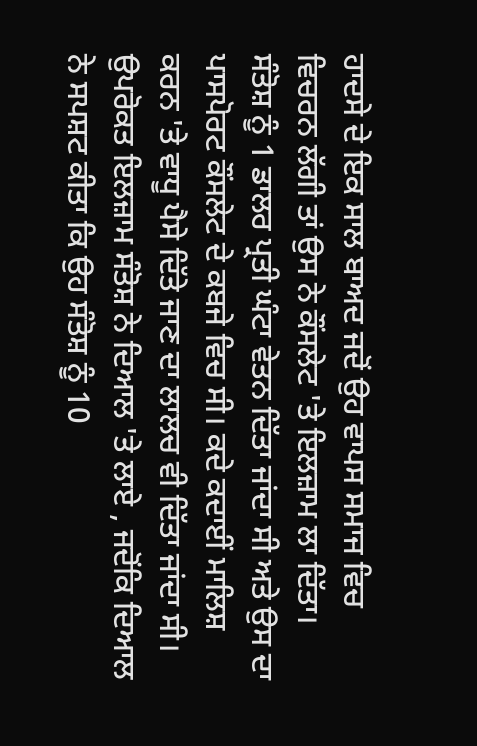ਹਾਦਸੇ ਦੇ ਇਕ ਸਾਲ ਬਾਅਦ ਜਦੋਂ ਉਹ ਵਾਪਸ ਸਮਾਜ ਵਿਚ ਵਿਚਰਨ ਲੱਗੀ ਤਾਂ ਉਸ ਨੇ ਕੌਂਸਲੇਟ 'ਤੇ ਇਲਜ਼ਾਮ ਲਾ ਦਿੱਤਾ। ਸੰਤੋਸ਼ ਨੂੰ 1 ਡਾਲਰ ਪ੍ਰਤੀ ਘੰਟਾ ਵੇਤਨ ਦਿੱਤਾ ਜਾਂਦਾ ਸੀ ਅਤੇ ਉਸ ਦਾ ਪਾਸਪੋਰਟ ਕੌਂਸਲੇਟ ਦੇ ਕਬਜੇ ਵਿਚ ਸੀ। ਕਦੇ ਕਦਾਈਂ ਮਾਲਿਸ਼ ਕਰਨ 'ਤੇ ਵਾਧੂ ਪੈਸੇ ਦਿੱਤੇ ਜਾਣ ਦਾ ਲਾਲਚ ਵੀ ਦਿੱਤਾ ਜਾਂਦਾ ਸੀ। ਉਪਰੋਕਤ ਇਲਜ਼ਾਮ ਸੰਤੋਸ਼ ਨੇ ਦਿਆਲ 'ਤੇ ਲਾਏ , ਜਦੋਂਕਿ ਦਿਆਲ ਨੇ ਸਪਸ਼ਟ ਕੀਤਾ ਕਿ ਉਹ ਸੰਤੋਸ਼ ਨੂੰ 10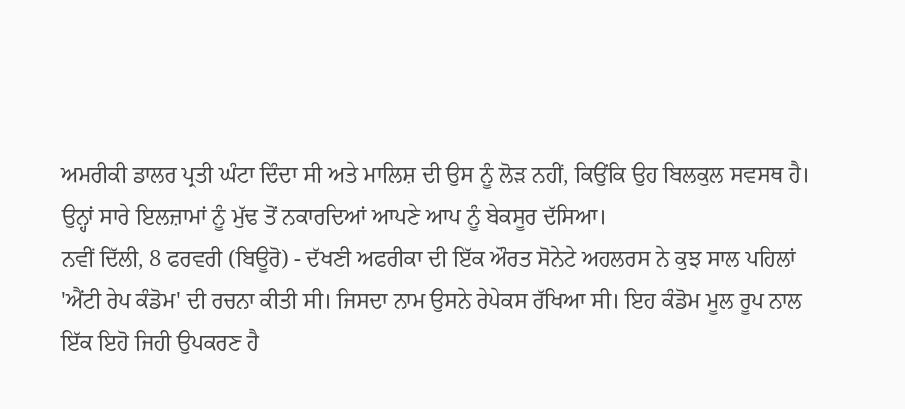ਅਮਰੀਕੀ ਡਾਲਰ ਪ੍ਰਤੀ ਘੰਟਾ ਦਿੰਦਾ ਸੀ ਅਤੇ ਮਾਲਿਸ਼ ਦੀ ਉਸ ਨੂੰ ਲੋੜ ਨਹੀਂ, ਕਿਉਂਕਿ ਉਹ ਬਿਲਕੁਲ ਸਵਸਥ ਹੈ। ਉਨ੍ਹਾਂ ਸਾਰੇ ਇਲਜ਼ਾਮਾਂ ਨੂੰ ਮੁੱਢ ਤੋਂ ਨਕਾਰਦਿਆਂ ਆਪਣੇ ਆਪ ਨੂੰ ਬੇਕਸੂਰ ਦੱਸਿਆ।
ਨਵੀਂ ਦਿੱਲੀ, 8 ਫਰਵਰੀ (ਬਿਊਰੋ) - ਦੱਖਣੀ ਅਫਰੀਕਾ ਦੀ ਇੱਕ ਔਰਤ ਸੋਨੇਟੇ ਅਹਲਰਸ ਨੇ ਕੁਝ ਸਾਲ ਪਹਿਲਾਂ 'ਐਂਟੀ ਰੇਪ ਕੰਡੋਮ' ਦੀ ਰਚਨਾ ਕੀਤੀ ਸੀ। ਜਿਸਦਾ ਨਾਮ ਉਸਨੇ ਰੇਪੇਕਸ ਰੱਖਿਆ ਸੀ। ਇਹ ਕੰਡੋਮ ਮੂਲ ਰੂਪ ਨਾਲ ਇੱਕ ਇਹੋ ਜਿਹੀ ਉਪਕਰਣ ਹੈ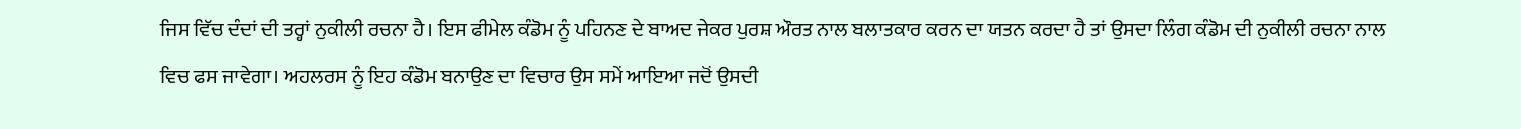ਜਿਸ ਵਿੱਚ ਦੰਦਾਂ ਦੀ ਤਰ੍ਹਾਂ ਨੁਕੀਲੀ ਰਚਨਾ ਹੈ। ਇਸ ਫੀਮੇਲ ਕੰਡੋਮ ਨੂੰ ਪਹਿਨਣ ਦੇ ਬਾਅਦ ਜੇਕਰ ਪੁਰਸ਼ ਔਰਤ ਨਾਲ ਬਲਾਤਕਾਰ ਕਰਨ ਦਾ ਯਤਨ ਕਰਦਾ ਹੈ ਤਾਂ ਉਸਦਾ ਲਿੰਗ ਕੰਡੋਮ ਦੀ ਨੁਕੀਲੀ ਰਚਨਾ ਨਾਲ ਵਿਚ ਫਸ ਜਾਵੇਗਾ। ਅਹਲਰਸ ਨੂੰ ਇਹ ਕੰਡੋਮ ਬਨਾਉਣ ਦਾ ਵਿਚਾਰ ਉਸ ਸਮੇਂ ਆਇਆ ਜਦੋਂ ਉਸਦੀ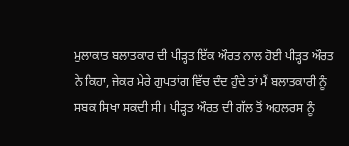ਮੁਲਾਕਾਤ ਬਲਾਤਕਾਰ ਦੀ ਪੀੜ੍ਹਤ ਇੱਕ ਔਰਤ ਨਾਲ ਹੋਈ ਪੀੜ੍ਹਤ ਔਰਤ ਨੇ ਕਿਹਾ, ਜੇਕਰ ਮੇਰੇ ਗੁਪਤਾਂਗ ਵਿੱਚ ਦੰਦ ਹੁੰਦੇ ਤਾਂ ਮੈਂ ਬਲਾਤਕਾਰੀ ਨੂੰ ਸਬਕ ਸਿਖਾ ਸਕਦੀ ਸੀ। ਪੀੜ੍ਹਤ ਔਰਤ ਦੀ ਗੱਲ ਤੋਂ ਅਹਲਰਸ ਨੂੰ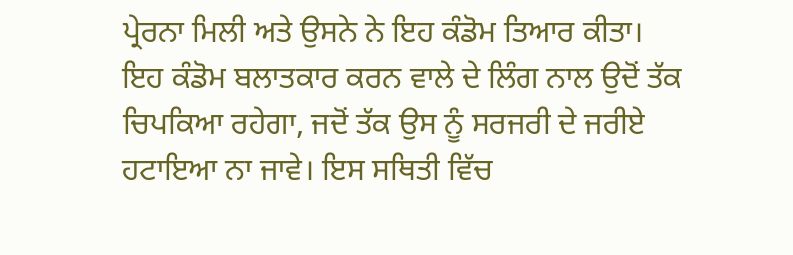ਪ੍ਰੇਰਨਾ ਮਿਲੀ ਅਤੇ ਉਸਨੇ ਨੇ ਇਹ ਕੰਡੋਮ ਤਿਆਰ ਕੀਤਾ। ਇਹ ਕੰਡੋਮ ਬਲਾਤਕਾਰ ਕਰਨ ਵਾਲੇ ਦੇ ਲਿੰਗ ਨਾਲ ਉਦੋਂ ਤੱਕ ਚਿਪਕਿਆ ਰਹੇਗਾ, ਜਦੋਂ ਤੱਕ ਉਸ ਨੂੰ ਸਰਜਰੀ ਦੇ ਜਰੀਏ ਹਟਾਇਆ ਨਾ ਜਾਵੇ। ਇਸ ਸਥਿਤੀ ਵਿੱਚ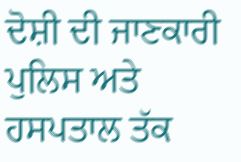ਦੋਸ਼ੀ ਦੀ ਜਾਣਕਾਰੀ ਪੁਲਿਸ ਅਤੇ ਹਸਪਤਾਲ ਤੱਕ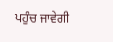ਪਹੁੰਚ ਜਾਵੇਗੀ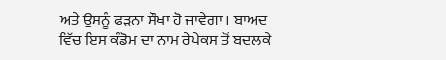ਅਤੇ ਉਸਨੂੰ ਫੜਨਾ ਸੌਖਾ ਹੋ ਜਾਵੇਗਾ। ਬਾਅਦ ਵਿੱਚ ਇਸ ਕੰਡੋਮ ਦਾ ਨਾਮ ਰੇਪੇਕਸ ਤੋਂ ਬਦਲਕੇ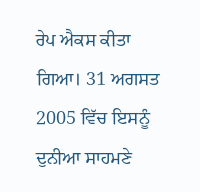ਰੇਪ ਐਕਸ ਕੀਤਾ ਗਿਆ। 31 ਅਗਸਤ 2005 ਵਿੱਚ ਇਸਨੂੰ ਦੁਨੀਆ ਸਾਹਮਣੇ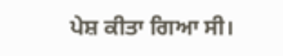ਪੇਸ਼ ਕੀਤਾ ਗਿਆ ਸੀ।